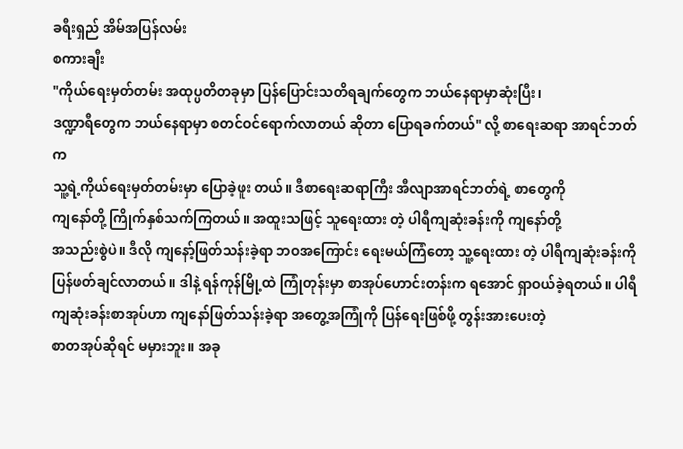ခရီးရှည် အိမ်အပြန်လမ်း
စကားချီး
"ကိုယ်ရေးမှတ်တမ်း အထုပ္ပတိတခုမှာ ပြန်ပြောင်းသတိရချက်တွေက ဘယ်နေရာမှာဆုံးပြီး၊
ဒဏ္ဍာရီတွေက ဘယ်နေရာမှာ စတင်ဝင်ရောက်လာတယ် ဆိုတာ ပြောရခက်တယ်" လို့ စာရေးဆရာ အာရင်ဘတ်က
သူ့ရဲ့ကိုယ်ရေးမှတ်တမ်းမှာ ပြောခဲ့ဖူး တယ်။ ဒီစာရေးဆရာကြီး အီလျာအာရင်ဘတ်ရဲ့ စာတွေကို
ကျနော်တို့ ကြိုက်နှစ်သက်ကြတယ်။ အထူးသဖြင့် သူရေးထား တဲ့ ပါရီကျဆုံးခန်းကို ကျနော်တို့
အသည်းစွဲပဲ။ ဒီလို ကျနော့်ဖြတ်သန်းခဲ့ရာ ဘဝအကြောင်း ရေးမယ်ကြံတော့ သူ့ရေးထား တဲ့ ပါရီကျဆုံးခန်းကို
ပြန်ဖတ်ချင်လာတယ်။ ဒါနဲ့ ရန်ကုန်မြို့ထဲ ကြုံတုန်းမှာ စာအုပ်ဟောင်းတန်းက ရအောင် ရှာဝယ်ခဲ့ရတယ်။ ပါရီကျဆုံးခန်းစာအုပ်ဟာ ကျနော်ဖြတ်သန်းခဲ့ရာ အတွေ့အကြုံကို ပြန်ရေးဖြစ်ဖို့ တွန်းအားပေးတဲ့
စာတအုပ်ဆိုရင် မမှားဘူး။ အခု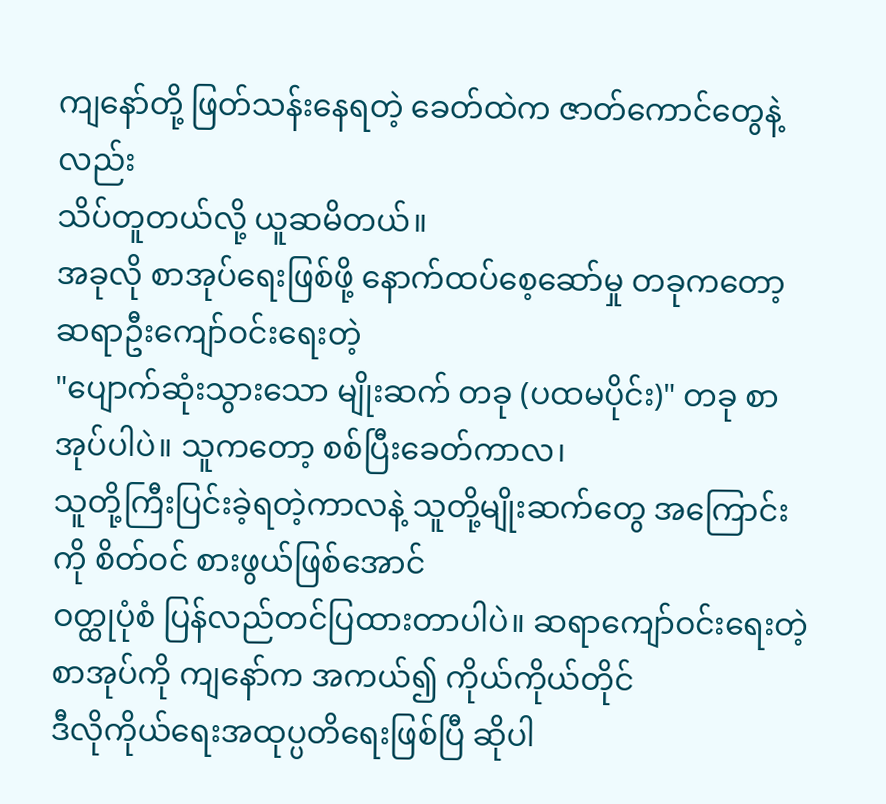ကျနော်တို့ ဖြတ်သန်းနေရတဲ့ ခေတ်ထဲက ဇာတ်ကောင်တွေနဲ့လည်း
သိပ်တူတယ်လို့ ယူဆမိတယ်။
အခုလို စာအုပ်ရေးဖြစ်ဖို့ နောက်ထပ်စေ့ဆော်မှု တခုကတော့ ဆရာဦးကျော်ဝင်းရေးတဲ့
"ပျောက်ဆုံးသွားသော မျိုးဆက် တခု (ပထမပိုင်း)" တခု စာအုပ်ပါပဲ။ သူကတော့ စစ်ပြီးခေတ်ကာလ၊
သူတို့ကြီးပြင်းခဲ့ရတဲ့ကာလနဲ့ သူတို့မျိုးဆက်တွေ အကြောင်းကို စိတ်ဝင် စားဖွယ်ဖြစ်အောင်
ဝတ္ထုပုံစံ ပြန်လည်တင်ပြထားတာပါပဲ။ ဆရာကျော်ဝင်းရေးတဲ့ စာအုပ်ကို ကျနော်က အကယ်၍ ကိုယ်ကိုယ်တိုင်
ဒီလိုကိုယ်ရေးအထုပ္ပတိရေးဖြစ်ပြီ ဆိုပါ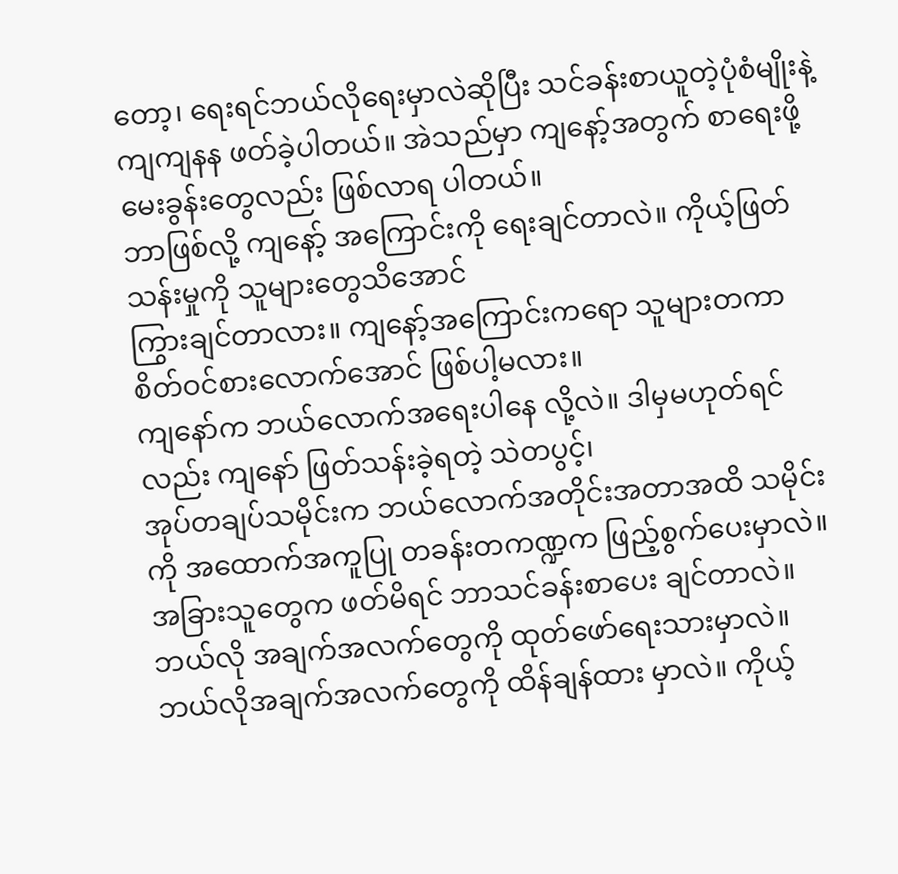တော့၊ ရေးရင်ဘယ်လိုရေးမှာလဲဆိုပြီး သင်ခန်းစာယူတဲ့ပုံစံမျိုးနဲ့
ကျကျနန ဖတ်ခဲ့ပါတယ်။ အဲသည်မှာ ကျနော့်အတွက် စာရေးဖို့ မေးခွန်းတွေလည်း ဖြစ်လာရ ပါတယ်။
ဘာဖြစ်လို့ ကျနော့် အကြောင်းကို ရေးချင်တာလဲ။ ကိုယ့်ဖြတ်သန်းမှုကို သူများတွေသိအောင်
ကြွားချင်တာလား။ ကျနော့်အကြောင်းကရော သူများတကာ စိတ်ဝင်စားလောက်အောင် ဖြစ်ပါ့မလား။
ကျနော်က ဘယ်လောက်အရေးပါနေ လို့လဲ။ ဒါမှမဟုတ်ရင်လည်း ကျနော် ဖြတ်သန်းခဲ့ရတဲ့ သဲတပွင့်၊
အုပ်တချပ်သမိုင်းက ဘယ်လောက်အတိုင်းအတာအထိ သမိုင်းကို အထောက်အကူပြု တခန်းတကဏ္ဍက ဖြည့်စွက်ပေးမှာလဲ။
အခြားသူတွေက ဖတ်မိရင် ဘာသင်ခန်းစာပေး ချင်တာလဲ။ ဘယ်လို အချက်အလက်တွေကို ထုတ်ဖော်ရေးသားမှာလဲ။
ဘယ်လိုအချက်အလက်တွေကို ထိန်ချန်ထား မှာလဲ။ ကိုယ့်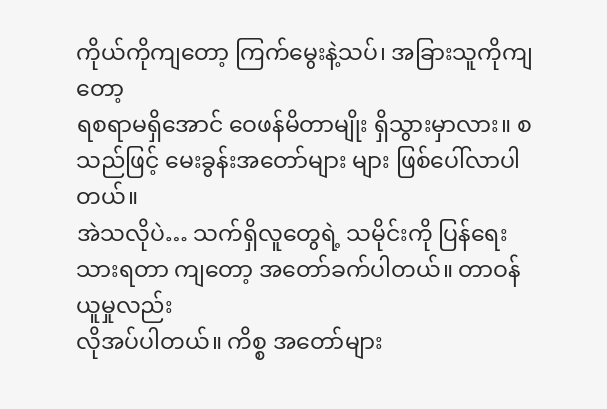ကိုယ်ကိုကျတော့ ကြက်မွေးနဲ့သပ်၊ အခြားသူကိုကျတော့
ရစရာမရှိအောင် ဝေဖန်မိတာမျိုး ရှိသွားမှာလား။ စသည်ဖြင့် မေးခွန်းအတော်များ များ ဖြစ်ပေါ်လာပါတယ်။
အဲသလိုပဲ… သက်ရှိလူတွေရဲ့ သမိုင်းကို ပြန်ရေးသားရတာ ကျတော့ အတော်ခက်ပါတယ်။ တာဝန်ယူမှုလည်း
လိုအပ်ပါတယ်။ ကိစ္စ အတော်များ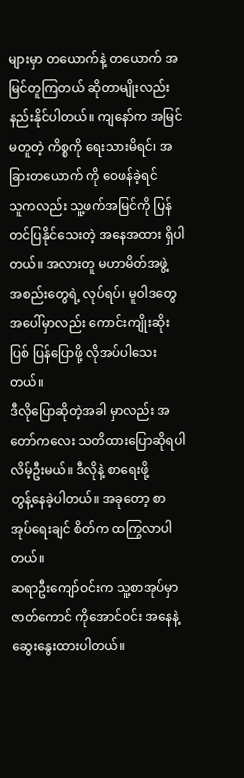များမှာ တယောက်နဲ့ တယောက် အမြင်တူကြတယ် ဆိုတာမျိုးလည်း
နည်းနိုင်ပါတယ်။ ကျနော်က အမြင်မတူတဲ့ ကိစ္စကို ရေးသားမိရင်၊ အခြားတယောက် ကို ဝေဖန်ခဲ့ရင်
သူကလည်း သူ့ဖက်အမြင်ကို ပြန်တင်ပြနိုင်သေးတဲ့ အနေအထား ရှိပါတယ်။ အလားတူ မဟာမိတ်အဖွဲ့
အစည်းတွေရဲ့ လုပ်ရပ်၊ မူဝါဒတွေအပေါ်မှာလည်း ကောင်းကျိုးဆိုးပြစ် ပြန်ပြောဖို့ လိုအပ်ပါသေးတယ်။
ဒီလိုပြောဆိုတဲ့အခါ မှာလည်း အတော်ကလေး သတိထားပြောဆိုရပါလိမ့်ဦးမယ်။ ဒီလိုနဲ့ စာရေးဖို့
တွန့်နေခဲ့ပါတယ်။ အခုတော့ စာအုပ်ရေးချင် စိတ်က ထကြွလာပါတယ်။
ဆရာဦးကျော်ဝင်းက သူ့စာအုပ်မှာ ဇာတ်ကောင် ကိုအောင်ဝင်း အနေနဲ့ ဆွေးနွေးထားပါတယ်။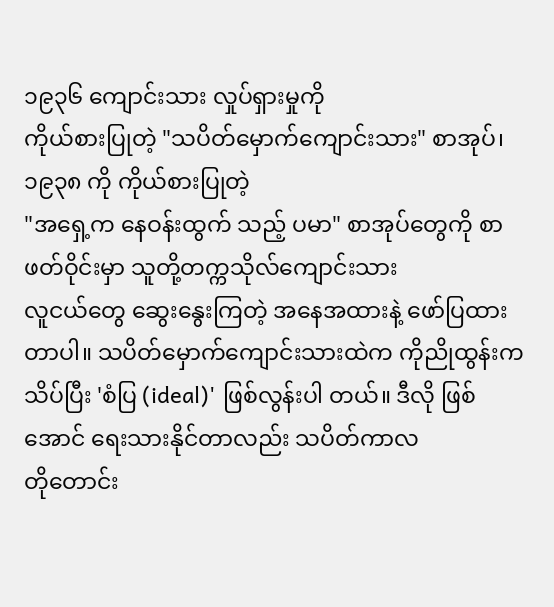၁၉၃၆ ကျောင်းသား လှုပ်ရှားမှုကို
ကိုယ်စားပြုတဲ့ "သပိတ်မှောက်ကျောင်းသား" စာအုပ်၊ ၁၉၃၈ ကို ကိုယ်စားပြုတဲ့
"အရှေ့က နေဝန်းထွက် သည့် ပမာ" စာအုပ်တွေကို စာဖတ်ဝိုင်းမှာ သူတို့တက္ကသိုလ်ကျောင်းသား
လူငယ်တွေ ဆွေးနွေးကြတဲ့ အနေအထားနဲ့ ဖော်ပြထားတာပါ။ သပိတ်မှောက်ကျောင်းသားထဲက ကိုညိုထွန်းက
သိပ်ပြီး 'စံပြ (ideal)' ဖြစ်လွန်းပါ တယ်။ ဒီလို ဖြစ် အောင် ရေးသားနိုင်တာလည်း သပိတ်ကာလ
တိုတောင်း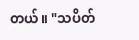တယ်။ "သပိတ်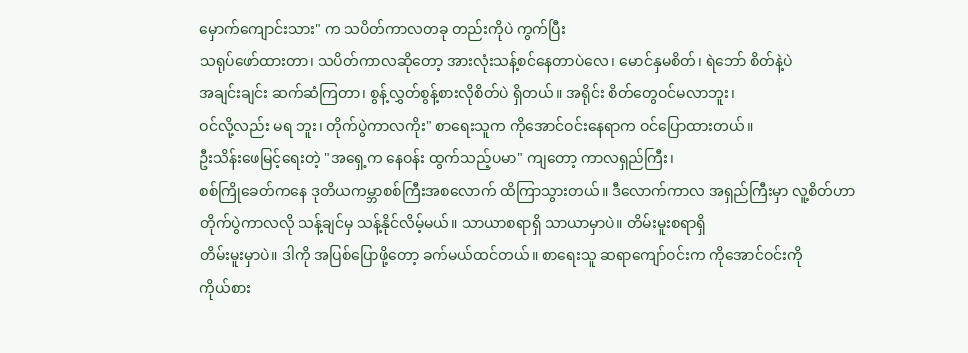မှောက်ကျောင်းသား" က သပိတ်ကာလတခု တည်းကိုပဲ ကွက်ပြီး
သရုပ်ဖော်ထားတာ၊ သပိတ်ကာလဆိုတော့ အားလုံးသန့်စင်နေတာပဲလေ၊ မောင်နှမစိတ်၊ ရဲဘော် စိတ်နဲ့ပဲ
အချင်းချင်း ဆက်ဆံကြတာ၊ စွန့်လွှတ်စွန့်စားလိုစိတ်ပဲ ရှိတယ်။ အရိုင်း စိတ်တွေဝင်မလာဘူး၊
ဝင်လို့လည်း မရ ဘူး၊ တိုက်ပွဲကာလကိုး" စာရေးသူက ကိုအောင်ဝင်းနေရာက ဝင်ပြောထားတယ်။
ဦးသိန်းဖေမြင့်ရေးတဲ့ "အရှေ့က နေဝန်း ထွက်သည့်ပမာ" ကျတော့ ကာလရှည်ကြီး၊
စစ်ကြိုခေတ်ကနေ ဒုတိယကမ္ဘာစစ်ကြီးအစလောက် ထိကြာသွားတယ်။ ဒီလောက်ကာလ အရှည်ကြီးမှာ လူ့စိတ်ဟာ
တိုက်ပွဲကာလလို သန့်ချင်မှ သန့်နိုင်လိမ့်မယ်။ သာယာစရာရှိ သာယာမှာပဲ။ တိမ်းမူးစရာရှိ
တိမ်းမူးမှာပဲ။ ဒါကို အပြစ်ပြောဖို့တော့ ခက်မယ်ထင်တယ်။ စာရေးသူ ဆရာကျော်ဝင်းက ကိုအောင်ဝင်းကို
ကိုယ်စား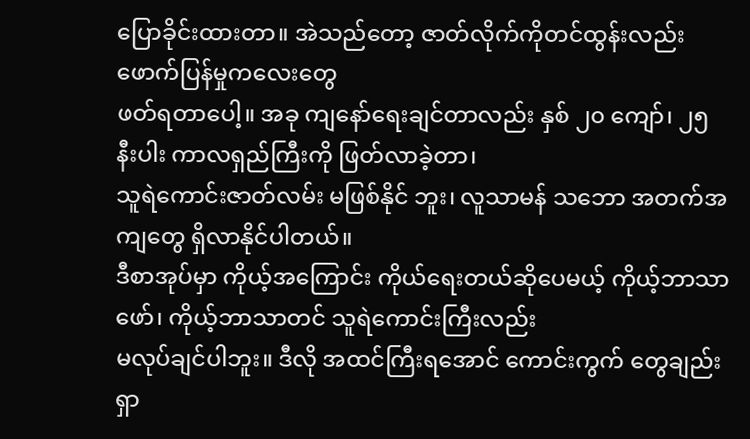ပြောခိုင်းထားတာ။ အဲသည်တော့ ဇာတ်လိုက်ကိုတင်ထွန်းလည်း ဖောက်ပြန်မှုကလေးတွေ
ဖတ်ရတာပေါ့။ အခု ကျနော်ရေးချင်တာလည်း နှစ် ၂၀ ကျော်၊ ၂၅ နီးပါး ကာလရှည်ကြီးကို ဖြတ်လာခဲ့တာ၊
သူရဲကောင်းဇာတ်လမ်း မဖြစ်နိုင် ဘူး၊ လူသာမန် သဘော အတက်အကျတွေ ရှိလာနိုင်ပါတယ်။
ဒီစာအုပ်မှာ ကိုယ့်အကြောင်း ကိုယ်ရေးတယ်ဆိုပေမယ့် ကိုယ့်ဘာသာဖော်၊ ကိုယ့်ဘာသာတင် သူရဲကောင်းကြီးလည်း
မလုပ်ချင်ပါဘူး။ ဒီလို အထင်ကြီးရအောင် ကောင်းကွက် တွေချည်း ရှာ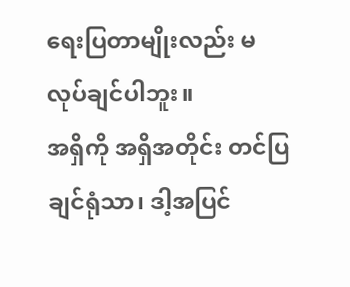ရေးပြတာမျိုးလည်း မလုပ်ချင်ပါဘူး။
အရှိကို အရှိအတိုင်း တင်ပြချင်ရုံသာ၊ ဒါ့အပြင်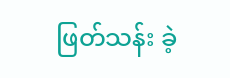ဖြတ်သန်း ခဲ့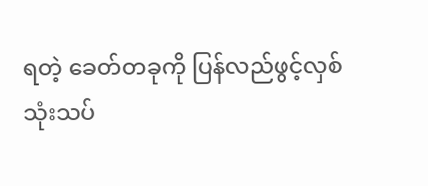ရတဲ့ ခေတ်တခုကို ပြန်လည်ဖွင့်လှစ်
သုံးသပ်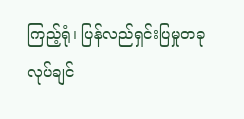ကြည့်ရုံ၊ ပြန်လည်ရှင်းပြမှုတခု လုပ်ချင်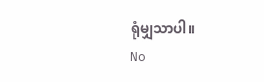ရုံမျှသာပါ။
No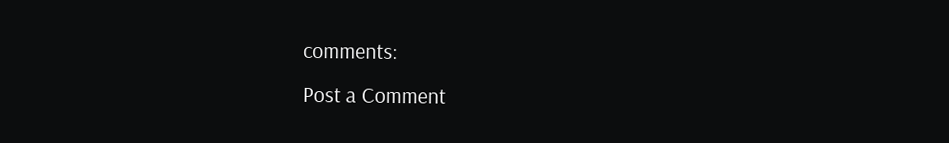comments:
Post a Comment